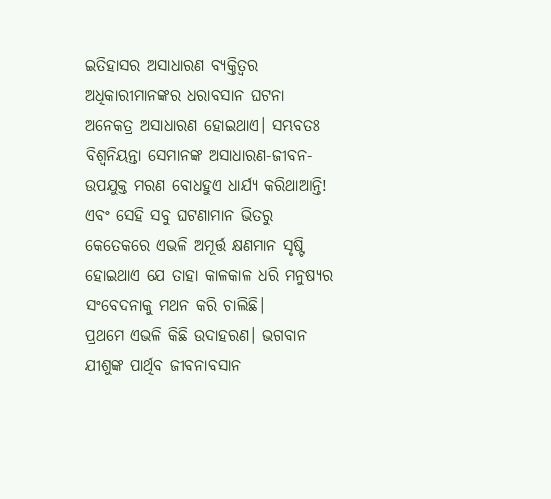ଇତିହାସର ଅସାଧାରଣ ବ୍ୟକ୍ତିତ୍ବର ଅଧିକାରୀମାନଙ୍କର ଧରାବସାନ ଘଟନା ଅନେକତ୍ର ଅସାଧାରଣ ହୋଇଥାଏ। ସମ୍ଭବତଃ ବିଶ୍ବନିୟନ୍ତା ସେମାନଙ୍କ ଅସାଧାରଣ-ଜୀବନ-ଉପଯୁକ୍ତ ମରଣ ବୋଧହୁଏ ଧାର୍ଯ୍ୟ କରିଥାଆନ୍ତି! ଏବଂ ସେହି ସବୁ ଘଟଣାମାନ ଭିତରୁ କେତେକରେ ଏଭଳି ଅମୂର୍ତ୍ତ କ୍ଷଣମାନ ସୃଷ୍ଟି ହୋଇଥାଏ ଯେ ତାହା କାଳକାଳ ଧରି ମନୁଷ୍ୟର ସଂବେଦନାକୁ ମଥନ କରି ଚାଲିଛି।
ପ୍ରଥମେ ଏଭଳି କିଛି ଉଦାହରଣ। ଭଗବାନ ଯୀଶୁଙ୍କ ପାର୍ଥିବ ଜୀବନାବସାନ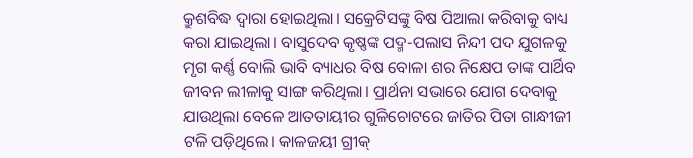କ୍ରୁଶବିଦ୍ଧ ଦ୍ବାରା ହୋଇଥିଲା। ସକ୍ରେଟିସଙ୍କୁ ବିଷ ପିଆଲା କରିବାକୁ ବାଧ୍ୟ କରା ଯାଇଥିଲା। ବାସୁଦେବ କୃଷ୍ଣଙ୍କ ପଦ୍ମ-ପଲାସ ନିନ୍ଦୀ ପଦ ଯୁଗଳକୁ ମୃଗ କର୍ଣ୍ଣ ବୋଲି ଭାବି ବ୍ୟାଧର ବିଷ ବୋଳା ଶର ନିକ୍ଷେପ ତାଙ୍କ ପାର୍ଥିବ ଜୀବନ ଲୀଳାକୁ ସାଙ୍ଗ କରିଥିଲା। ପ୍ରାର୍ଥନା ସଭାରେ ଯୋଗ ଦେବାକୁ ଯାଉଥିଲା ବେଳେ ଆତତାୟୀର ଗୁଳିଚୋଟରେ ଜାତିର ପିତା ଗାନ୍ଧୀଜୀ ଟଳି ପଡ଼ିଥିଲେ। କାଳଜୟୀ ଗ୍ରୀକ୍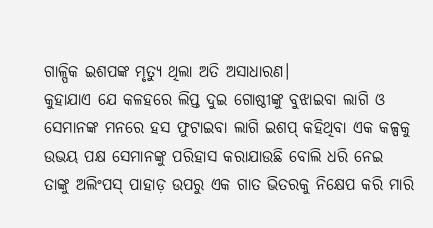ଗାଳ୍ପିକ ଇଶପଙ୍କ ମୃତ୍ୟୁ ଥିଲା ଅତି ଅସାଧାରଣ।
କୁହାଯାଏ ଯେ କଳହରେ ଲିପ୍ତ ଦୁଇ ଗୋଷ୍ଠୀଙ୍କୁ ବୁଝାଇବା ଲାଗି ଓ ସେମାନଙ୍କ ମନରେ ହସ ଫୁଟାଇବା ଲାଗି ଇଶପ୍ କହିଥିବା ଏକ କଳ୍ପକୁ ଉଭୟ ପକ୍ଷ ସେମାନଙ୍କୁ ପରିହାସ କରାଯାଉଛି ବୋଲି ଧରି ନେଇ ତାଙ୍କୁ ଅଲିଂପସ୍ ପାହାଡ଼ ଉପରୁ ଏକ ଗାତ ଭିତରକୁ ନିକ୍ଷେପ କରି ମାରି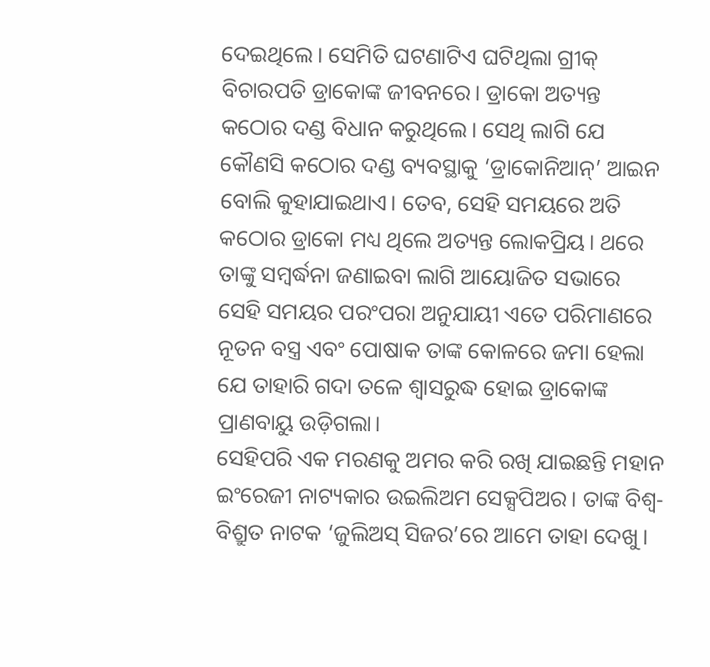ଦେଇଥିଲେ। ସେମିତି ଘଟଣାଟିଏ ଘଟିଥିଲା ଗ୍ରୀକ୍ ବିଚାରପତି ଡ୍ରାକୋଙ୍କ ଜୀବନରେ। ଡ୍ରାକୋ ଅତ୍ୟନ୍ତ କଠୋର ଦଣ୍ଡ ବିଧାନ କରୁଥିଲେ। ସେଥି ଲାଗି ଯେ କୌଣସି କଠୋର ଦଣ୍ଡ ବ୍ୟବସ୍ଥାକୁ ‘ଡ୍ରାକୋନିଆନ୍’ ଆଇନ ବୋଲି କୁହାଯାଇଥାଏ। ତେବ, ସେହି ସମୟରେ ଅତି କଠୋର ଡ୍ରାକୋ ମଧ୍ୟ ଥିଲେ ଅତ୍ୟନ୍ତ ଲୋକପ୍ରିୟ। ଥରେ ତାଙ୍କୁ ସମ୍ବର୍ଦ୍ଧନା ଜଣାଇବା ଲାଗି ଆୟୋଜିତ ସଭାରେ ସେହି ସମୟର ପରଂପରା ଅନୁଯାୟୀ ଏତେ ପରିମାଣରେ ନୂତନ ବସ୍ତ୍ର ଏବଂ ପୋଷାକ ତାଙ୍କ କୋଳରେ ଜମା ହେଲା ଯେ ତାହାରି ଗଦା ତଳେ ଶ୍ବାସରୁଦ୍ଧ ହୋଇ ଡ୍ରାକୋଙ୍କ ପ୍ରାଣବାୟୁ ଉଡ଼ିଗଲା।
ସେହିପରି ଏକ ମରଣକୁ ଅମର କରି ରଖି ଯାଇଛନ୍ତି ମହାନ ଇଂରେଜୀ ନାଟ୍ୟକାର ଉଇଲିଅମ ସେକ୍ସପିଅର। ତାଙ୍କ ବିଶ୍ବ-ବିଶ୍ରୁତ ନାଟକ ‘ଜୁଲିଅସ୍ ସିଜର’ରେ ଆମେ ତାହା ଦେଖୁ।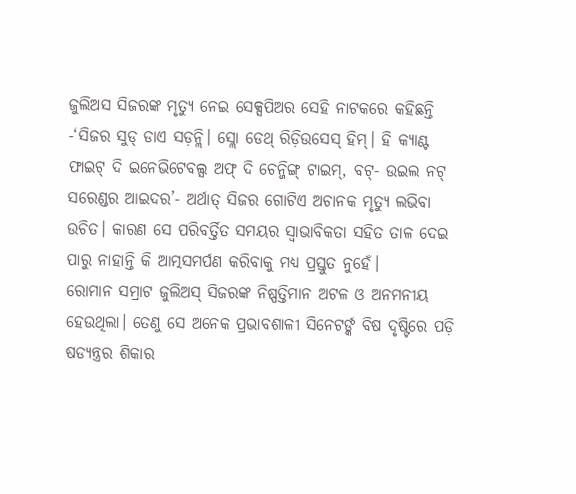ଜୁଲିଅସ ସିଜରଙ୍କ ମୃତ୍ୟୁ ନେଇ ସେକ୍ସପିଅର ସେହି ନାଟକରେ କହିଛନ୍ତି -‘ସିଜର ସୁଡ୍ ଡାଏ ସଡ଼ନ୍ଲି। ସ୍ଲୋ ଡେଥ୍ ରିଡ଼ିଉସେସ୍ ହିମ୍। ହି କ୍ୟାଣ୍ଟ ଫାଇଟ୍ ଦି ଇନେଭିଟେବଲ୍ସ ଅଫ୍ ଦି ଚେନ୍ଜିଙ୍ଗ୍ ଟାଇମ୍, ବଟ୍- ଉଇଲ ନଟ୍ ସରେଣ୍ଡର ଆଇଦର’- ଅର୍ଥାତ୍ ସିଜର ଗୋଟିଏ ଅଚାନକ ମୃତ୍ୟୁ ଲଭିବା ଉଚିତ। କାରଣ ସେ ପରିବର୍ତ୍ତିତ ସମୟର ସ୍ବାଭାବିକତା ସହିତ ତାଳ ଦେଇ ପାରୁ ନାହାନ୍ତି କି ଆତ୍ମସମର୍ପଣ କରିବାକୁ ମଧ୍ୟ ପ୍ରସ୍ତୁତ ନୁହେଁ।
ରୋମାନ ସମ୍ରାଟ ଜୁଲିଅସ୍ ସିଜରଙ୍କ ନିଷ୍ପତ୍ତିମାନ ଅଟଳ ଓ ଅନମନୀୟ ହେଉଥିଲା। ତେଣୁ ସେ ଅନେକ ପ୍ରଭାବଶାଳୀ ସିନେଟର୍ଙ୍କ ବିଷ ଦୃଷ୍ଟିରେ ପଡ଼ି ଷଡ୍ଯନ୍ତ୍ରର ଶିକାର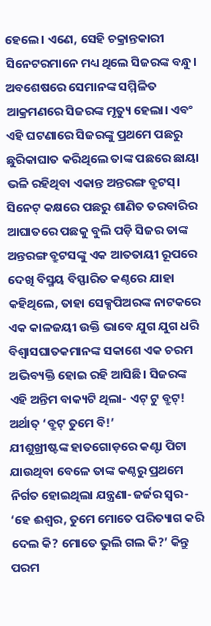ହେଲେ। ଏଣେ, ସେହି ଚକ୍ରାନ୍ତକାରୀ ସିନେଟରମାନେ ମଧ୍ୟ ଥିଲେ ସିଜରଙ୍କ ବନ୍ଧୁ। ଅବଶେଷରେ ସେମାନଙ୍କ ସମ୍ମିଳିତ ଆକ୍ରମଣରେ ସିଜରଙ୍କ ମୃତ୍ୟୁ ହେଲା। ଏବଂ ଏହି ଘଟଣାରେ ସିଜରଙ୍କୁ ପ୍ରଥମେ ପଛରୁ ଛୁରିକାଘାତ କରିଥିଲେ ତାଙ୍କ ପଛରେ ଛାୟା ଭଳି ରହିଥିବା ଏକାନ୍ତ ଅନ୍ତରଙ୍ଗ ବ୍ରୁଟସ୍। ସିନେଟ୍ କକ୍ଷରେ ପଛରୁ ଶାଣିତ ତରବାରିର ଆଘାତରେ ପଛକୁ ବୁଲି ପଡ଼ି ସିଜର ତାଙ୍କ ଅନ୍ତରଙ୍ଗ ବ୍ରୁଟସଙ୍କୁ ଏକ ଆତତାୟୀ ରୂପରେ ଦେଖି ବିସ୍ମୟ ବିସ୍ଫାରିତ କଣ୍ଠରେ ଯାହା କହିଥିଲେ, ତାହା ସେକ୍ସପିଅରଙ୍କ ନାଟକରେ ଏକ କାଳଜୟୀ ଉକ୍ତି ଭାବେ ଯୁଗ ଯୁଗ ଧରି ବିଶ୍ବାସଘାତକମାନଙ୍କ ସକାଶେ ଏକ ଚରମ ଅଭିବ୍ୟକ୍ତି ହୋଇ ରହି ଆସିଛି। ସିଜରଙ୍କ ଏହି ଅନ୍ତିମ ବାକ୍ୟଟି ଥିଲା- ଏଟ୍ ଟୁ ବ୍ରୁଟ୍! ଅର୍ଥାତ୍ ‘ବ୍ରୁଟ୍ ତୁମେ ବି!’
ଯୀଶୁଖ୍ରୀଷ୍ଟଙ୍କ ହାତଗୋଡ଼ରେ କଣ୍ଟା ପିଟା ଯାଉଥିବା ବେଳେ ତାଙ୍କ କଣ୍ଠରୁ ପ୍ରଥମେ ନିର୍ଗତ ହୋଇଥିଲା ଯନ୍ତ୍ରଣା-ଜର୍ଜର ସ୍ବର- ‘ହେ ଈଶ୍ବର, ତୁମେ ମୋତେ ପରିତ୍ୟାଗ କରି ଦେଲ କି? ମୋତେ ଭୁଲି ଗଲ କି?’ କିନ୍ତୁ ପରମ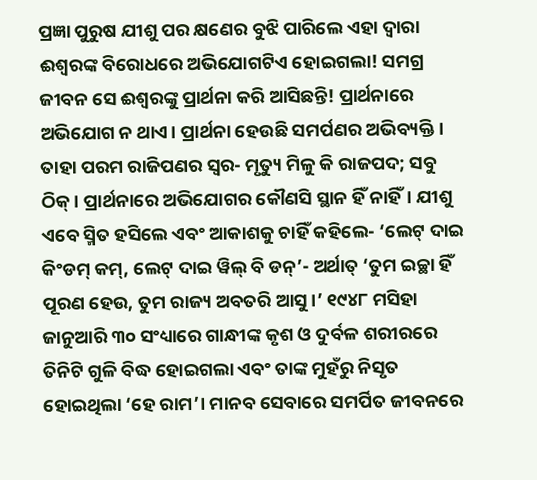ପ୍ରଜ୍ଞା ପୁରୁଷ ଯୀଶୁ ପର କ୍ଷଣେର ବୁଝି ପାରିଲେ ଏହା ଦ୍ବାରା ଈଶ୍ବରଙ୍କ ବିରୋଧରେ ଅଭିଯୋଗଟିଏ ହୋଇଗଲା! ସମଗ୍ର ଜୀବନ ସେ ଈଶ୍ବରଙ୍କୁ ପ୍ରାର୍ଥନା କରି ଆସିଛନ୍ତି! ପ୍ରାର୍ଥନାରେ ଅଭିଯୋଗ ନ ଥାଏ। ପ୍ରାର୍ଥନା ହେଉଛି ସମର୍ପଣର ଅଭିବ୍ୟକ୍ତି। ତାହା ପରମ ରାଜିପଣର ସ୍ବର- ମୃତ୍ୟୁ ମିଳୁ କି ରାଜପଦ; ସବୁ ଠିକ୍। ପ୍ରାର୍ଥନାରେ ଅଭିଯୋଗର କୌଣସି ସ୍ଥାନ ହିଁ ନାହିଁ। ଯୀଶୁ ଏବେ ସ୍ମିତ ହସିଲେ ଏବଂ ଆକାଶକୁ ଚାହିଁ କହିଲେ- ‘ଲେଟ୍ ଦାଇ କିଂଡମ୍ କମ୍, ଲେଟ୍ ଦାଇ ୱିଲ୍ ବି ଡନ୍’- ଅର୍ଥାତ୍ ‘ତୁମ ଇଚ୍ଛା ହିଁ ପୂରଣ ହେଉ, ତୁମ ରାଜ୍ୟ ଅବତରି ଆସୁ।’ ୧୯୪୮ ମସିହା ଜାନୁଆରି ୩୦ ସଂଧ୍ୟାରେ ଗାନ୍ଧୀଙ୍କ କୃଶ ଓ ଦୁର୍ବଳ ଶରୀରରେ ତିନିଟି ଗୁଳି ବିଦ୍ଧ ହୋଇଗଲା ଏବଂ ତାଙ୍କ ମୁହଁରୁ ନିସୃତ ହୋଇଥିଲା ‘ହେ ରାମ’। ମାନବ ସେବାରେ ସମର୍ପିତ ଜୀବନରେ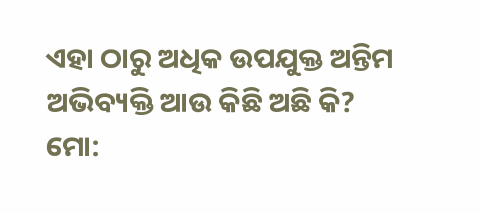ଏହା ଠାରୁ ଅଧିକ ଉପଯୁକ୍ତ ଅନ୍ତିମ ଅଭିବ୍ୟକ୍ତି ଆଉ କିଛି ଅଛି କି?
ମୋ: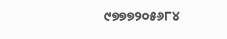୯୭୭୭୨୦୫୬୮୪